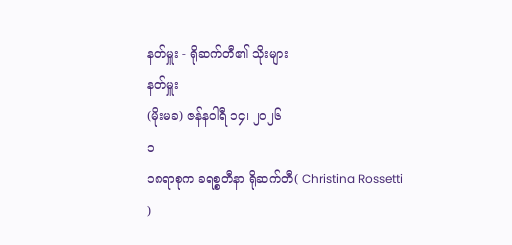နတ်မှူး - ရိုဆက်တီ၏ သိုးများ
နတ်မှူး
(မိုးမခ) ဇန်နဝါရီ ၁၄၊ ၂၀၂၆
၁
၁၈ရာစုက ခရစ္စတီနာ ရိုဆက်တီ( Christina Rossetti )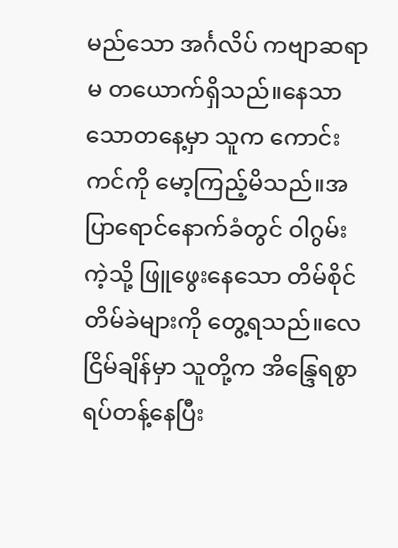မည်သော အင်္ဂလိပ် ကဗျာဆရာမ တယောက်ရှိသည်။နေသာသောတနေ့မှာ သူက ကောင်းကင်ကို မော့ကြည့်မိသည်။အပြာရောင်နောက်ခံတွင် ဝါဂွမ်းကဲ့သို့ ဖြူဖွေးနေသော တိမ်စိုင်တိမ်ခဲများကို တွေ့ရသည်။လေငြိမ်ချိန်မှာ သူတို့က အိန္ဒြေရစွာရပ်တန့်နေပြီး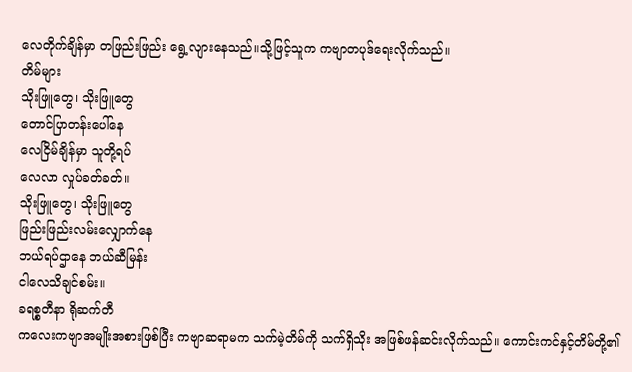လေတိုက်ချိန်မှာ တဖြည်းဖြည်း ရွေ့လျားနေသည်။သို့ဖြင့်သူက ကဗျာတပုဒ်ရေးလိုက်သည်။
တိမ်များ
သိုးဖြူတွေ၊ သိုးဖြူတွေ
တောင်ပြာတန်းပေါ်နေ
လေငြိမ်ချိန်မှာ သူတို့ရပ်
လေလာ လှုပ်ခတ်ခတ်။
သိုးဖြူတွေ၊ သိုးဖြူတွေ
ဖြည်းဖြည်းလမ်းလျှောက်နေ
ဘယ်ရပ်ဌာနေ ဘယ်ဆီမြန်း
ငါလေသိချင်စမ်း။
ခရစ္စတီနာ ရိုဆက်တီ
ကလေးကဗျာအမျိုးအစားဖြစ်ပြီး ကဗျာဆရာမက သက်မဲ့တိမ်ကို သက်ရှိသိုး အဖြစ်ဖန်ဆင်းလိုက်သည်။ ကောင်းကင်နှင့်တိမ်တို့၏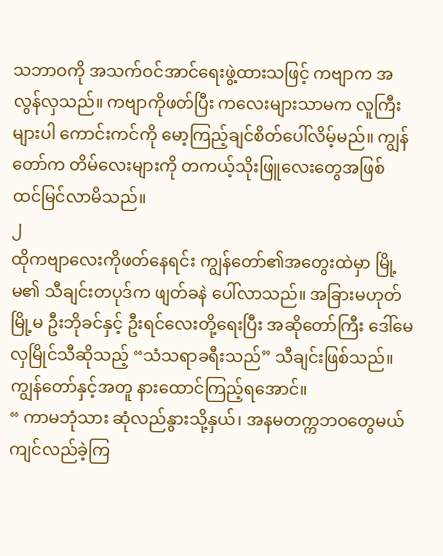သဘာဝကို အသက်ဝင်အာင်ရေးဖွဲ့ထားသဖြင့် ကဗျာက အလွန်လှသည်။ ကဗျာကိုဖတ်ပြီး ကလေးများသာမက လူကြီးများပါ ကောင်းကင်ကို မော့ကြည့်ချင်စိတ်ပေါ်လိမ့်မည်။ ကျွန်တော်က တိမ်လေးများကို တကယ့်သိုးဖြူလေးတွေအဖြစ် ထင်မြင်လာမိသည်။
၂
ထိုကဗျာလေးကိုဖတ်နေရင်း ကျွန်တော်၏အတွေးထဲမှာ မြို့မ၏ သီချင်းတပုဒ်က ဖျတ်ခနဲ ပေါ်လာသည်။ အခြားမဟုတ် မြို့မ ဦးဘိုခင်နှင့် ဦးရင်လေးတို့ရေးပြီး အဆိုတော်ကြီး ဒေါ်မေလှမြိုင်သီဆိုသည့် “သံသရာခရီးသည်” သီချင်းဖြစ်သည်။ ကျွန်တော်နှင့်အတူ နားထောင်ကြည့်ရအောင်။
“ ကာမဘုံသား ဆုံလည်နွားသို့နှယ်၊ အနမတက္ကဘဝတွေမယ် ကျင်လည်ခဲ့ကြ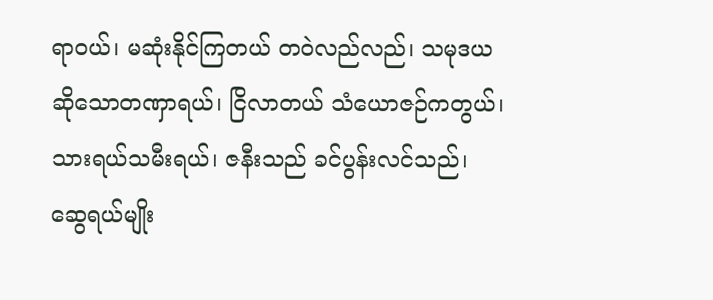ရာဝယ်၊ မဆုံးနိုင်ကြတယ် တဝဲလည်လည်၊ သမုဒယဆိုသောတဏှာရယ်၊ ငြိလာတယ် သံယောဇဉ်ကတွယ်၊သားရယ်သမီးရယ်၊ ဇနီးသည် ခင်ပွန်းလင်သည်၊ ဆွေရယ်မျိုး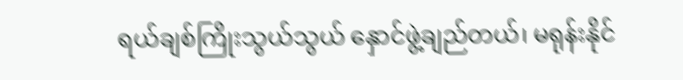ရယ်ချစ်ကြိုးသွယ်သွယ် နှောင်ဖွဲ့ချည်တယ်၊ မရုန်းနိုင်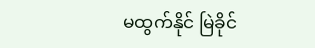မထွက်နိုင် မြဲခိုင်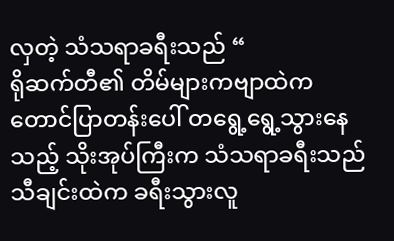လှတဲ့ သံသရာခရီးသည် “
ရိုဆက်တီ၏ တိမ်များကဗျာထဲက တောင်ပြာတန်းပေါ် တရွေ့ရွေ့သွားနေသည့် သိုးအုပ်ကြီးက သံသရာခရီးသည် သီချင်းထဲက ခရီးသွားလူ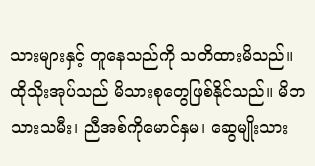သားများနှင့် တူနေသည်ကို သတိထားမိသည်။ ထိုသိုးအုပ်သည် မိသားစုတွေဖြစ်နိုင်သည်။ မိဘ သားသမီး၊ ညီအစ်ကိုမောင်နှမ၊ ဆွေမျိုးသား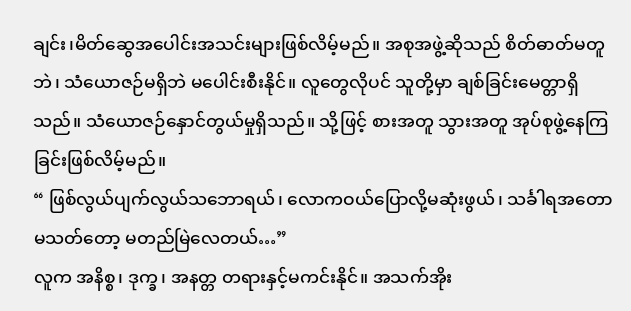ချင်း၊မိတ်ဆွေအပေါင်းအသင်းများဖြစ်လိမ့်မည်။ အစုအဖွဲ့ဆိုသည် စိတ်ဓာတ်မတူဘဲ၊ သံယောဇဉ်မရှိဘဲ မပေါင်းစီးနိုင်။ လူတွေလိုပင် သူတို့မှာ ချစ်ခြင်းမေတ္တာရှိသည်။ သံယောဇဉ်နှောင်တွယ်မှုရှိသည်။ သို့ဖြင့် စားအတူ သွားအတူ အုပ်စုဖွဲ့နေကြခြင်းဖြစ်လိမ့်မည်။
“ ဖြစ်လွယ်ပျက်လွယ်သဘောရယ်၊ လောကဝယ်ပြောလို့မဆုံးဖွယ်၊ သင်္ခါရအတောမသတ်တော့ မတည်မြဲလေတယ်…”
လူက အနိစ္စ၊ ဒုက္ခ၊ အနတ္တ တရားနှင့်မကင်းနိုင်။ အသက်အိုး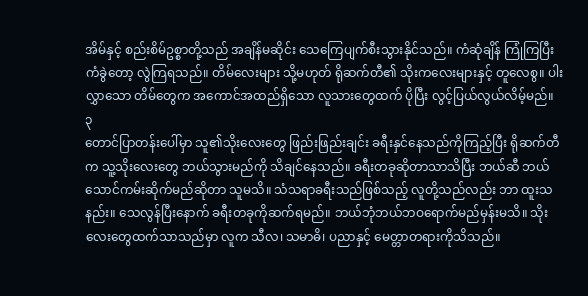အိမ်နှင့် စည်းစိမ်ဥစ္စာတို့သည် အချိန်မဆိုင်း သေကြေပျက်စီးသွားနိုင်သည်။ ကံဆုံချိန် ကြုံကြပြီး ကံခွဲတော့ လွဲကြရသည်။ တိမ်လေးများ သို့မဟုတ် ရိုဆက်တီ၏ သိုးကလေးများနှင့် တူလေစွ။ ပါးလွှာသော တိမ်တွေက အကောင်အထည်ရှိသော လူသားတွေထက် ပိုပြီး လွင့်ပြယ်လွယ်လိမ့်မည်။
၃
တောင်ပြာတန်းပေါ်မှာ သူ၏သိုးလေးတွေ ဖြည်းဖြည်းချင်း ခရီးနှင်နေသည်ကိုကြည့်ပြီး ရိုဆက်တီက သူ့သိုးလေးတွေ ဘယ်သွားမည်ကို သိချင်နေသည်။ ခရီးတခုဆိုတာသာသိပြီး ဘယ်ဆီ ဘယ်သောင်ကမ်းဆိုက်မည်ဆိုတာ သူမသိ။ သံသရာခရီးသည်ဖြစ်သည့် လူတို့သည်လည်း ဘာ ထူးသနည်း။ သေလွန်ပြီးနောက် ခရီးတခုကိုဆက်ရမည်။ ဘယ်ဘုံဘယ်ဘဝရောက်မည်မှန်းမသိ။ သိုးလေးတွေထက်သာသည်မှာ လူက သီလ၊ သမာဓိ၊ ပညာနှင့် မေတ္တာတရားကိုသိသည်။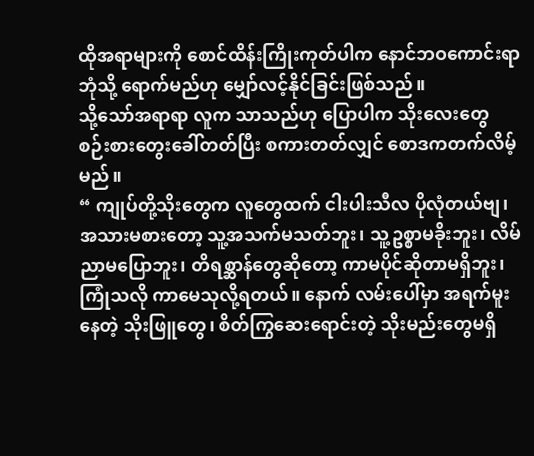ထိုအရာများကို စောင်ထိန်းကြိုးကုတ်ပါက နောင်ဘဝကောင်းရာဘုံသို့ ရောက်မည်ဟု မျှော်လင့်နိုင်ခြင်းဖြစ်သည်။
သို့သော်အရာရာ လူက သာသည်ဟု ပြောပါက သိုးလေးတွေ စဉ်းစားတွေးခေါ်တတ်ပြီး စကားတတ်လျှင် စောဒကတက်လိမ့်မည်။
“ ကျုပ်တို့သိုးတွေက လူတွေထက် ငါးပါးသီလ ပိုလုံတယ်ဗျ၊ အသားမစားတော့ သူ့အသက်မသတ်ဘူး၊ သူ့ဥစ္စာမခိုးဘူး၊ လိမ်ညာမပြောဘူး၊ တိရစ္ဆာန်တွေဆိုတော့ ကာမပိုင်ဆိုတာမရှိဘူး၊ ကြုံသလို ကာမေသုလို့ရတယ်။ နောက် လမ်းပေါ်မှာ အရက်မူးနေတဲ့ သိုးဖြူတွေ၊ စိတ်ကြွဆေးရောင်းတဲ့ သိုးမည်းတွေမရှိ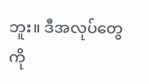ဘူး။ ဒီအလုပ်တွေကို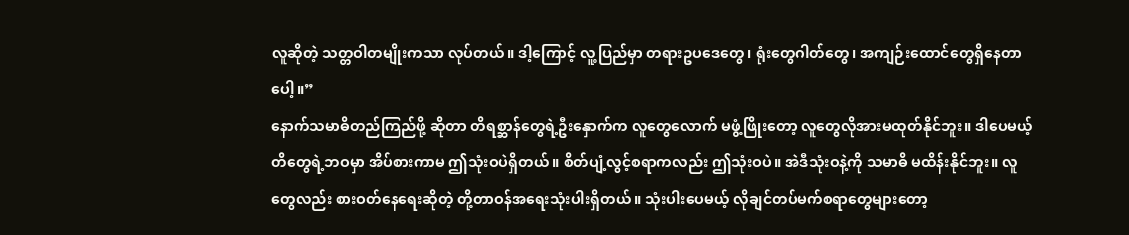လူဆိုတဲ့ သတ္တဝါတမျိုးကသာ လုပ်တယ်။ ဒါ့ကြောင့် လူ့ပြည်မှာ တရားဥပဒေတွေ၊ ရုံးတွေဂါတ်တွေ၊ အကျဉ်းထောင်တွေရှိနေတာပေါ့။”
နောက်သမာဓိတည်ကြည်ဖို့ ဆိုတာ တိရစ္ဆာန်တွေရဲ့ဦးနှောက်က လူတွေလောက် မဖွံ့ဖြိုးတော့ လူတွေလိုအားမထုတ်နိုင်ဘူး။ ဒါပေမယ့် တိတွေရဲ့ဘဝမှာ အိပ်စားကာမ ဤသုံးဝပဲရှိတယ်။ စိတ်ပျံ့လွင့်စရာကလည်း ဤသုံးဝပဲ။ အဲဒီသုံးဝနဲ့ကို သမာဓိ မထိန်းနိုင်ဘူး။ လူတွေလည်း စားဝတ်နေရေးဆိုတဲ့ တို့တာဝန်အရေးသုံးပါးရှိတယ်။ သုံးပါးပေမယ့် လိုချင်တပ်မက်စရာတွေများတော့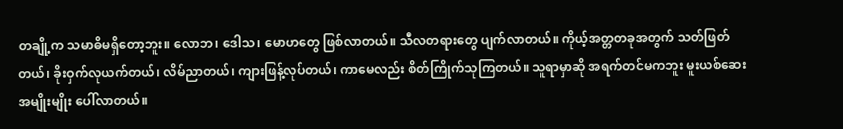တချို့က သမာဓိမရှိတော့ဘူး။ လောဘ၊ ဒေါသ၊ မောဟတွေ ဖြစ်လာတယ်။ သီလတရားတွေ ပျက်လာတယ်။ ကိုယ့်အတ္တတခုအတွက် သတ်ဖြတ်တယ်၊ ခိုးဝှက်လုယက်တယ်၊ လိမ်ညာတယ်၊ ကျားဖြန့်လုပ်တယ်၊ ကာမေလည်း စိတ်ကြိုက်သုကြတယ်။ သူရာမှာဆို အရက်တင်မကဘူး မူးယစ်ဆေးအမျိုးမျိုး ပေါ်လာတယ်။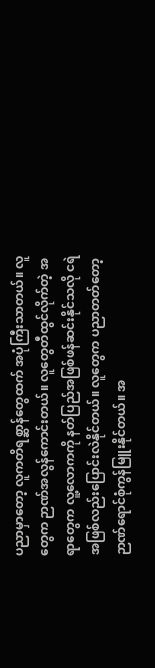ပညာမှာတော့ လူကတိရစ္ဆာန်တွေထက် အပုံကြီးသာတယ်။ လူတွေက ဉာဏ်အလွန်ကောင်းတယ်။ လူတွေတီထွင်လိုက်တဲ့ အရာတွေက လူ့လောကကို နတ်ပြည်အဖြစ်ဖန်ဆင်းနိုင်သလို ငရဲအဖြစ်လည်းပြောင်းလဲနိုင်တယ်။ လူတွေက ပညာတတ်တော့ ဉာဏ်ရောင်စုံကွန်မြူးနိုင်တယ်။ အ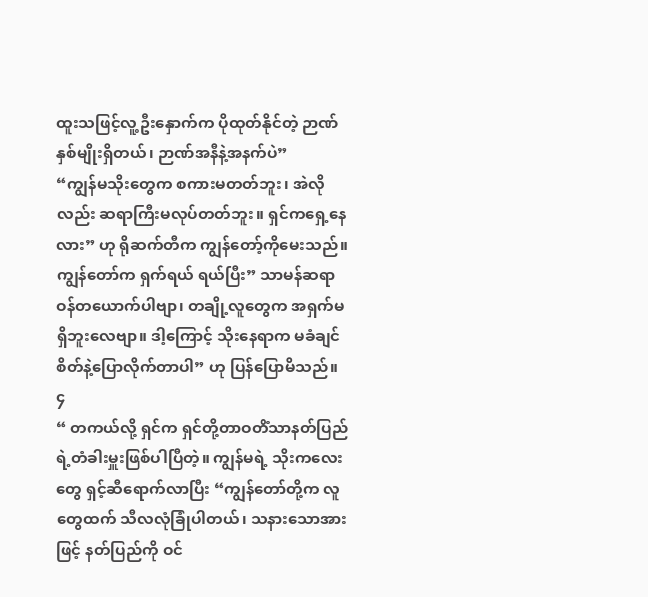ထူးသဖြင့်လူ့ဦးနှောက်က ပိုထုတ်နိုင်တဲ့ ဉာဏ်နှစ်မျိုးရှိတယ်၊ ဉာဏ်အနီနဲ့အနက်ပဲ”
“ကျွန်မသိုးတွေက စကားမတတ်ဘူး၊ အဲလိုလည်း ဆရာကြီးမလုပ်တတ်ဘူး။ ရှင်ကရှေ့နေလား” ဟု ရိုဆက်တီက ကျွန်တော့်ကိုမေးသည်။ ကျွန်တော်က ရှက်ရယ် ရယ်ပြီး” သာမန်ဆရာဝန်တယောက်ပါဗျာ၊ တချို့လူတွေက အရှက်မရှိဘူးလေဗျာ။ ဒါ့ကြောင့် သိုးနေရာက မခံချင်စိတ်နဲ့ပြောလိုက်တာပါ” ဟု ပြန်ပြောမိသည်။
၄
“ တကယ်လို့ ရှင်က ရှင်တို့တာဝတိံသာနတ်ပြည်ရဲ့တံခါးမှူးဖြစ်ပါပြီတဲ့။ ကျွန်မရဲ့ သိုးကလေးတွေ ရှင့်ဆီရောက်လာပြီး “ကျွန်တော်တို့က လူတွေထက် သီလလုံခြုံပါတယ်၊ သနားသောအားဖြင့် နတ်ပြည်ကို ဝင်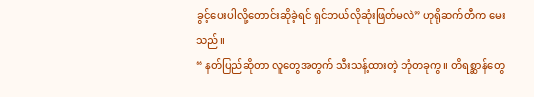ခွင့်ပေးပါလို့တောင်းဆိုခဲ့ရင် ရှင်ဘယ်လိုဆုံးဖြတ်မလဲ” ဟုရိုဆက်တီက မေး သည်။
“ နတ်ပြည်ဆိုတာ လူတွေအတွက် သီးသန့်ထားတဲ့ ဘုံတခုကွ။ တိရစ္ဆာန်တွေ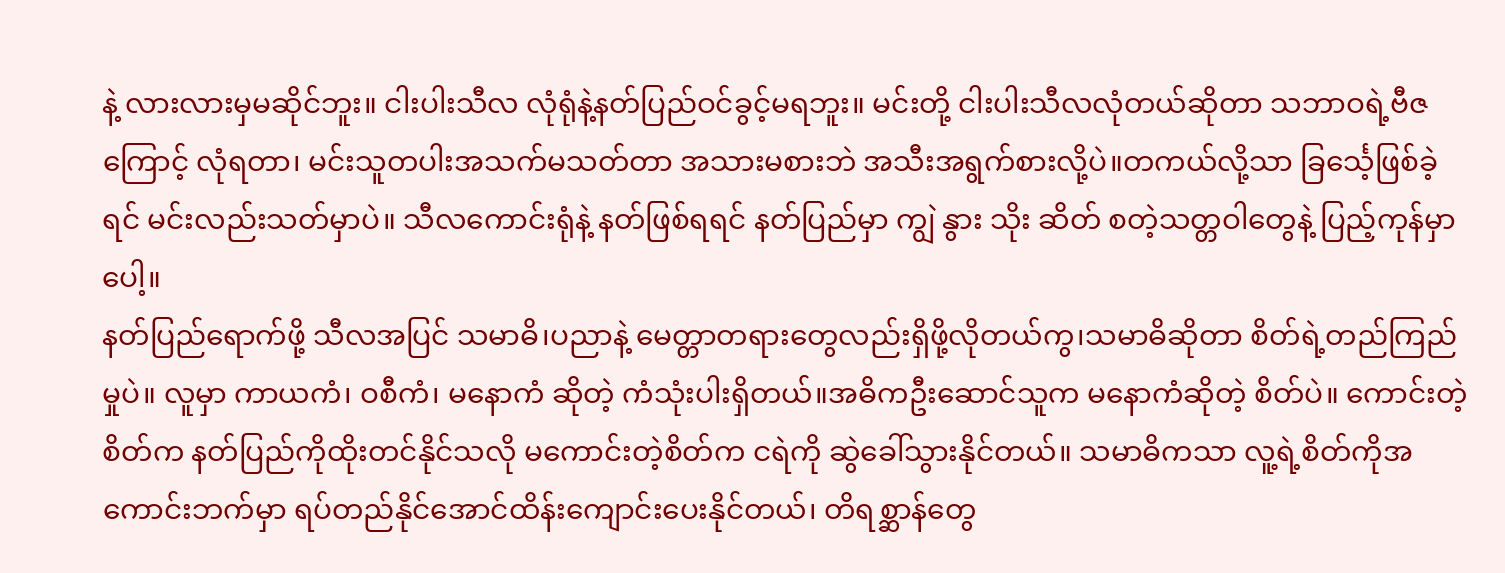နဲ့ လားလားမှမဆိုင်ဘူး။ ငါးပါးသီလ လုံရုံနဲ့နတ်ပြည်ဝင်ခွင့်မရဘူး။ မင်းတို့ ငါးပါးသီလလုံတယ်ဆိုတာ သဘာဝရဲ့ဗီဇကြောင့် လုံရတာ၊ မင်းသူတပါးအသက်မသတ်တာ အသားမစားဘဲ အသီးအရွက်စားလို့ပဲ။တကယ်လို့သာ ခြင်္သေ့ဖြစ်ခဲ့ရင် မင်းလည်းသတ်မှာပဲ။ သီလကောင်းရုံနဲ့ နတ်ဖြစ်ရရင် နတ်ပြည်မှာ ကျွဲ နွား သိုး ဆိတ် စတဲ့သတ္တဝါတွေနဲ့ ပြည့်ကုန်မှာပေါ့။
နတ်ပြည်ရောက်ဖို့ သီလအပြင် သမာဓိ၊ပညာနဲ့ မေတ္တာတရားတွေလည်းရှိဖို့လိုတယ်ကွ၊သမာဓိဆိုတာ စိတ်ရဲ့တည်ကြည်မှုပဲ။ လူမှာ ကာယကံ၊ ဝစီကံ၊ မနောကံ ဆိုတဲ့ ကံသုံးပါးရှိတယ်။အဓိကဦးဆောင်သူက မနောကံဆိုတဲ့ စိတ်ပဲ။ ကောင်းတဲ့စိတ်က နတ်ပြည်ကိုထိုးတင်နိုင်သလို မကောင်းတဲ့စိတ်က ငရဲကို ဆွဲခေါ်သွားနိုင်တယ်။ သမာဓိကသာ လူ့ရဲ့စိတ်ကိုအကောင်းဘက်မှာ ရပ်တည်နိုင်အောင်ထိန်းကျောင်းပေးနိုင်တယ်၊ တိရစ္ဆာန်တွေ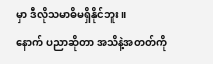မှာ ဒီလိုသမာဓိမရှိနိုင်ဘူး။
နောက် ပညာဆိုတာ အသိနဲ့အတတ်ကို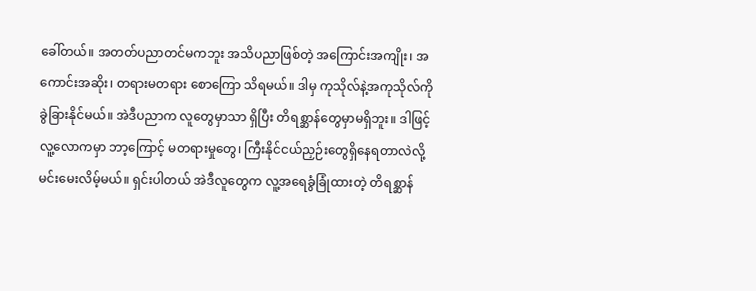ခေါ်တယ်။ အတတ်ပညာတင်မကဘူး အသိပညာဖြစ်တဲ့ အကြောင်းအကျိုး၊ အကောင်းအဆိုး၊ တရားမတရား စောကြော သိရမယ်။ ဒါမှ ကုသိုလ်နဲ့အကုသိုလ်ကို ခွဲခြားနိုင်မယ်။ အဲဒီပညာက လူတွေမှာသာ ရှိပြီး တိရစ္ဆာန်တွေမှာမရှိဘူး။ ဒါဖြင့် လူ့လောကမှာ ဘာ့ကြောင့် မတရားမှုတွေ၊ ကြီးနိုင်ငယ်ညှဉ်းတွေရှိနေရတာလဲလို့ မင်းမေးလိမ့်မယ်။ ရှင်းပါတယ် အဲဒီလူတွေက လူ့အရေခွံခြုံထားတဲ့ တိရစ္ဆာန်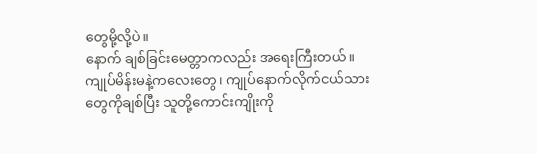တွေမို့လို့ပဲ။
နောက် ချစ်ခြင်းမေတ္တာကလည်း အရေးကြီးတယ်။ ကျုပ်မိန်းမနဲ့ကလေးတွေ၊ ကျုပ်နောက်လိုက်ငယ်သားတွေကိုချစ်ပြီး သူတို့ကောင်းကျိုးကို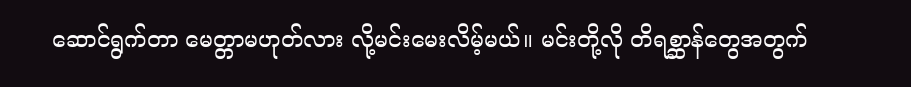ဆောင်ရွက်တာ မေတ္တာမဟုတ်လား လို့မင်းမေးလိမ့်မယ်။ မင်းတို့လို တိရစ္ဆာန်တွေအတွက်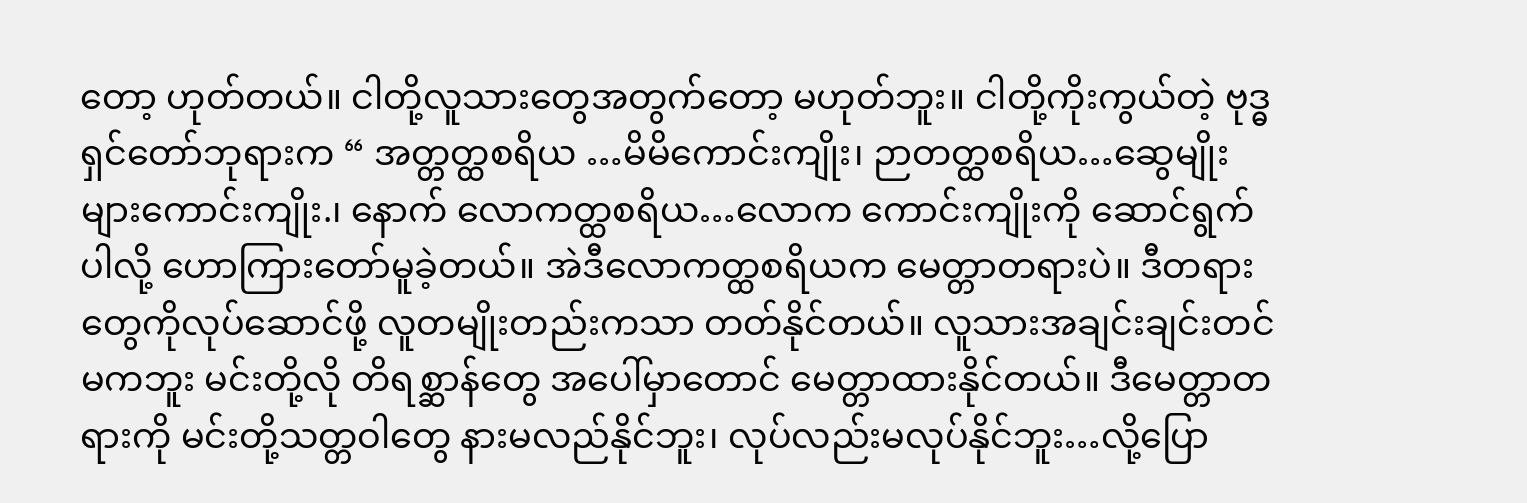တော့ ဟုတ်တယ်။ ငါတို့လူသားတွေအတွက်တော့ မဟုတ်ဘူး။ ငါတို့ကိုးကွယ်တဲ့ ဗုဒ္ဓရှင်တော်ဘုရားက “ အတ္တတ္ထစရိယ …မိမိကောင်းကျိုး၊ ဉာတတ္ထစရိယ…ဆွေမျိုးများကောင်းကျိုး.၊ နောက် လောကတ္ထစရိယ…လောက ကောင်းကျိုးကို ဆောင်ရွက်ပါလို့ ဟောကြားတော်မူခဲ့တယ်။ အဲဒီလောကတ္ထစရိယက မေတ္တာတရားပဲ။ ဒီတရားတွေကိုလုပ်ဆောင်ဖို့ လူတမျိုးတည်းကသာ တတ်နိုင်တယ်။ လူသားအချင်းချင်းတင်မကဘူး မင်းတို့လို တိရစ္ဆာန်တွေ အပေါ်မှာတောင် မေတ္တာထားနိုင်တယ်။ ဒီမေတ္တာတရားကို မင်းတို့သတ္တဝါတွေ နားမလည်နိုင်ဘူး၊ လုပ်လည်းမလုပ်နိုင်ဘူး…လို့ပြော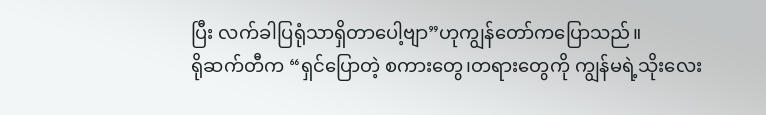ပြီး လက်ခါပြရုံသာရှိတာပေါ့ဗျာ”ဟုကျွန်တော်ကပြောသည်။
ရိုဆက်တီက “ရှင်ပြောတဲ့ စကားတွေ၊တရားတွေကို ကျွန်မရဲ့သိုးလေး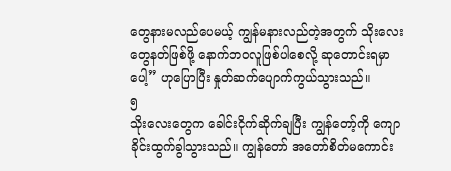တွေနားမလည်ပေမယ့် ကျွန်မနားလည်တဲ့အတွက် သိုးလေးတွေနတ်ဖြစ်ဖို့ နောက်ဘဝလူဖြစ်ပါစေလို့ ဆုတောင်းရမှာပေါ့” ဟုပြောပြီး နှုတ်ဆက်ပျောက်ကွယ်သွားသည်။
၅
သိုးလေးတွေက ခေါင်းငိုက်ဆိုက်ချပြီး ကျွန်တော့်ကို ကျောခိုင်းထွက်ခွါသွားသည်။ ကျွန်တော် အတော်စိတ်မကောင်း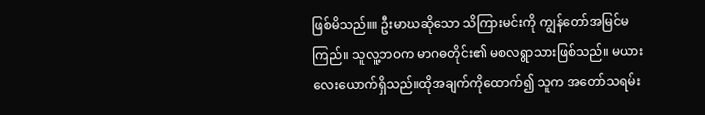ဖြစ်မိသည်။။ ဦးမာဃဆိုသော သိကြားမင်းကို ကျွန်တော်အမြင်မကြည်။ သူလူ့ဘဝက မာဂဓတိုင်း၏ မစလရွာသားဖြစ်သည်။ မယားလေးယောက်ရှိသည်။ထိုအချက်ကိုထောက်၍ သူက အတော်သရမ်း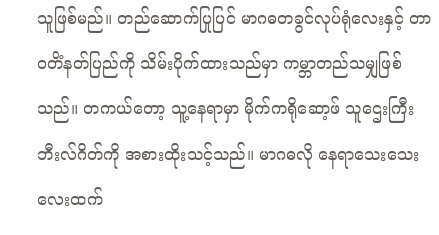သူဖြစ်မည်။ တည်ဆောက်ပြုပြင် မာဂဓတခွင်လုပ်ရုံလေးနှင့် တာဝတိံနတ်ပြည်ကို သိမ်းပိုက်ထားသည်မှာ ကမ္ဘာတည်သမျှဖြစ်သည်။ တကယ်တော့ သူ့နေရာမှာ မိုက်ကရိုဆော့ဖ် သူဌေးကြီး ဘီးလ်ဂိတ်ကို အစားထိုးသင့်သည်။ မာဂဓလို နေရာသေးသေးလေးထက်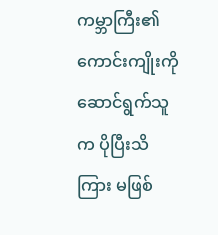ကမ္ဘာကြီး၏ကောင်းကျိုးကို ဆောင်ရွက်သူက ပိုပြီးသိကြား မဖြစ်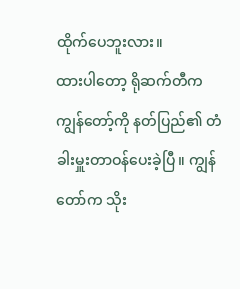ထိုက်ပေဘူးလား။
ထားပါတော့ ရိုဆက်တီက ကျွန်တော့်ကို နတ်ပြည်၏ တံခါးမှူးတာဝန်ပေးခဲ့ပြီ။ ကျွန်တော်က သိုး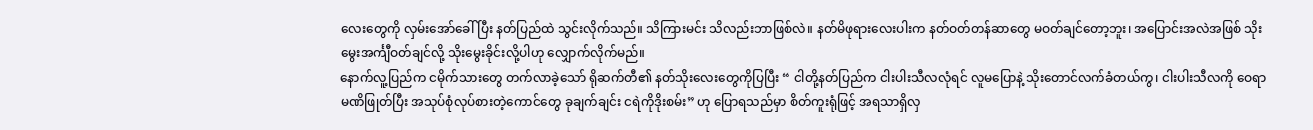လေးတွေကို လှမ်းအော်ခေါ်ပြီး နတ်ပြည်ထဲ သွင်းလိုက်သည်။ သိကြားမင်း သိလည်းဘာဖြစ်လဲ။ နတ်မိဖုရားလေးပါးက နတ်ဝတ်တန်ဆာတွေ မဝတ်ချင်တော့ဘူး၊ အပြောင်းအလဲအဖြစ် သိုးမွေးအင်္ကျီဝတ်ချင်လို့ သိုးမွေးခိုင်းလို့ပါဟု လျှောက်လိုက်မည်။
နောက်လူ့ပြည်က ငမိုက်သားတွေ တက်လာခဲ့သော် ရိုဆက်တီ၏ နတ်သိုးလေးတွေကိုပြပြီး “ ငါတို့နတ်ပြည်က ငါးပါးသီလလုံရင် လူမပြောနဲ့ သိုးတောင်လက်ခံတယ်ကွ၊ ငါးပါးသီလကို ဝေရာမဏိဖြုတ်ပြီး အသုပ်စုံလုပ်စားတဲ့ကောင်တွေ ခုချက်ချင်း ငရဲကိုဒိုးစမ်း” ဟု ပြောရသည်မှာ စိတ်ကူးရုံဖြင့် အရသာရှိလှ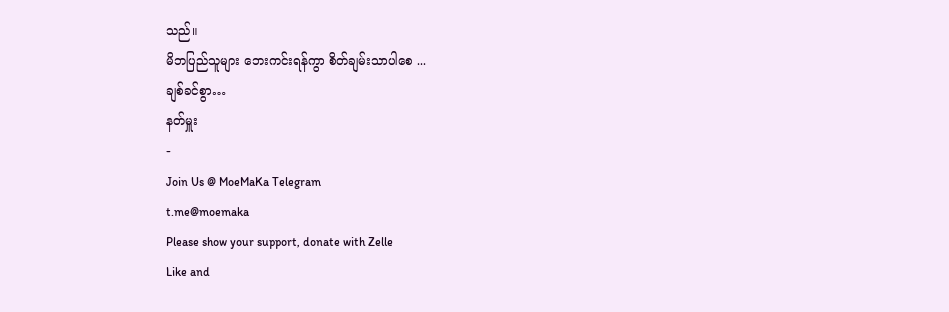သည်။
မိဘပြည်သူများ ဘေးကင်းရန်ကွာ စိတ်ချမ်းသာပါစေ ...
ချစ်ခင်စွာ…
နတ်မှူး
-
Join Us @ MoeMaKa Telegram
t.me@moemaka
Please show your support, donate with Zelle
Like and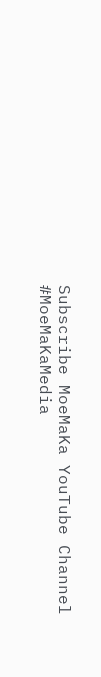Subscribe MoeMaKa YouTube Channel
#MoeMaKaMedia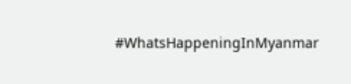#WhatsHappeningInMyanmar